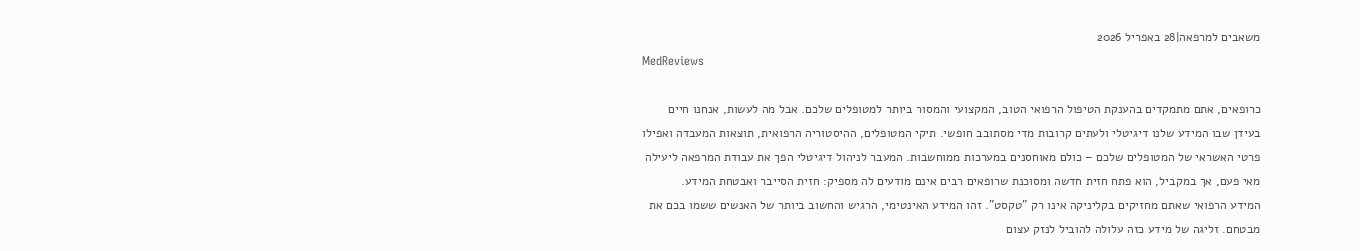משאבים למרפאה|28 באפריל 2026
MedReviews

כרופאים, אתם מתמקדים בהענקת הטיפול הרפואי הטוב, המקצועי והמסור ביותר למטופלים שלכם. אבל מה לעשות, אנחנו חיים בעידן שבו המידע שלנו דיגיטלי ולעתים קרובות מדי מסתובב חופשי. תיקי המטופלים, ההיסטוריה הרפואית, תוצאות המעבדה ואפילו פרטי האשראי של המטופלים שלכם – כולם מאוחסנים במערכות ממוחשבות. המעבר לניהול דיגיטלי הפך את עבודת המרפאה ליעילה מאי פעם, אך במקביל, הוא פתח חזית חדשה ומסוכנת שרופאים רבים אינם מודעים לה מספיק: חזית הסייבר ואבטחת המידע.
המידע הרפואי שאתם מחזיקים בקליניקה אינו רק "טקסט". זהו המידע האינטימי, הרגיש והחשוב ביותר של האנשים ששמו בכם את מבטחם. זליגה של מידע כזה עלולה להוביל לנזק עצום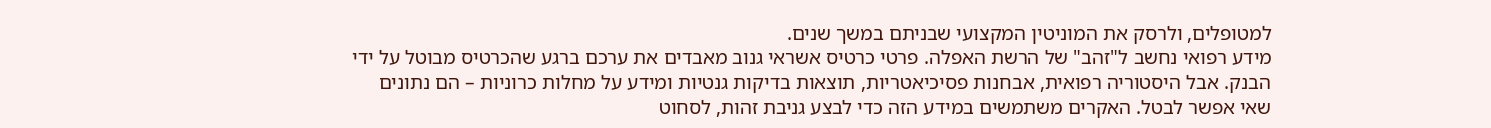למטופלים, ולרסק את המוניטין המקצועי שבניתם במשך שנים.
מידע רפואי נחשב ל"זהב" של הרשת האפלה. פרטי כרטיס אשראי גנוב מאבדים את ערכם ברגע שהכרטיס מבוטל על ידי הבנק. אבל היסטוריה רפואית, אבחנות פסיכיאטריות, תוצאות בדיקות גנטיות ומידע על מחלות כרוניות – הם נתונים שאי אפשר לבטל. האקרים משתמשים במידע הזה כדי לבצע גניבת זהות, לסחוט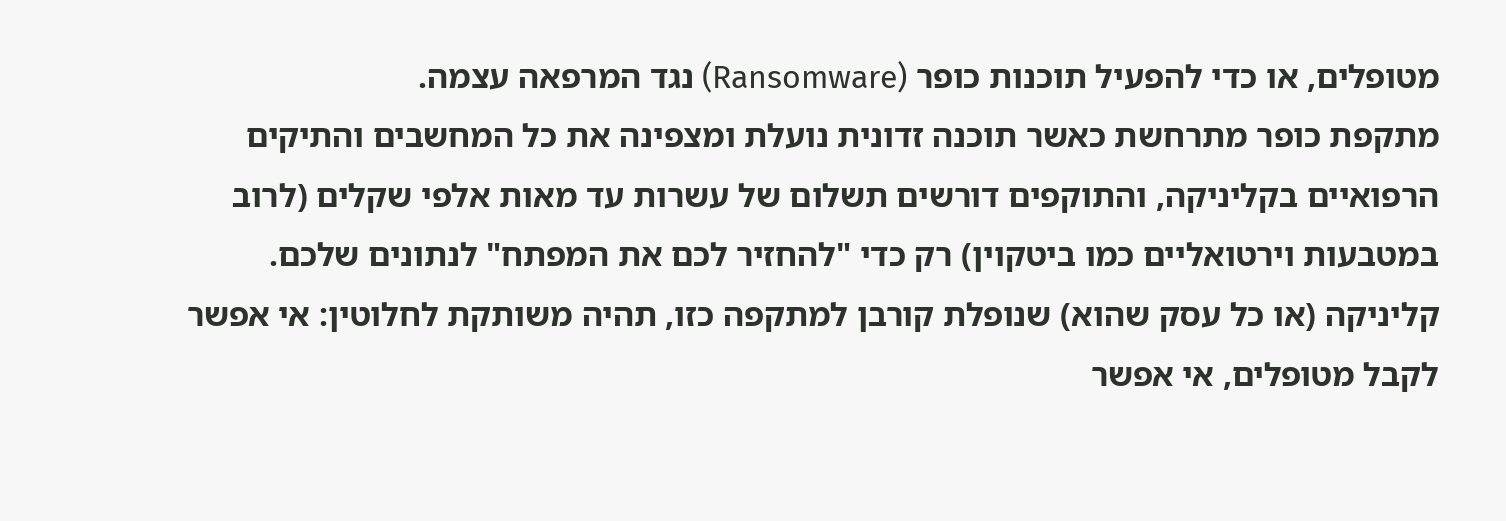מטופלים, או כדי להפעיל תוכנות כופר (Ransomware) נגד המרפאה עצמה.
מתקפת כופר מתרחשת כאשר תוכנה זדונית נועלת ומצפינה את כל המחשבים והתיקים הרפואיים בקליניקה, והתוקפים דורשים תשלום של עשרות עד מאות אלפי שקלים (לרוב במטבעות וירטואליים כמו ביטקוין) רק כדי "להחזיר לכם את המפתח" לנתונים שלכם.
קליניקה (או כל עסק שהוא) שנופלת קורבן למתקפה כזו, תהיה משותקת לחלוטין: אי אפשר לקבל מטופלים, אי אפשר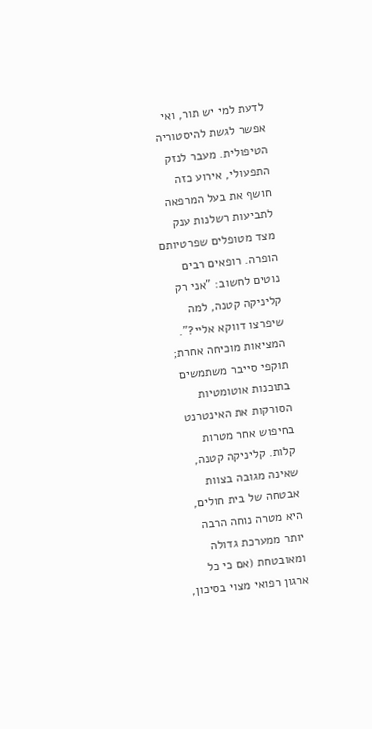לדעת למי יש תור, ואי אפשר לגשת להיסטוריה הטיפולית. מעבר לנזק התפעולי, אירוע כזה חושף את בעל המרפאה לתביעות רשלנות ענק מצד מטופלים שפרטיותם הופרה. רופאים רבים נוטים לחשוב: "אני רק קליניקה קטנה, למה שיפרצו דווקא אליי?". המציאות מוכיחה אחרת; תוקפי סייבר משתמשים בתוכנות אוטומטיות הסורקות את האינטרנט בחיפוש אחר מטרות קלות. קליניקה קטנה, שאינה מגובה בצוות אבטחה של בית חולים, היא מטרה נוחה הרבה יותר ממערכת גדולה ומאובטחת (אם כי כל ארגון רפואי מצוי בסיכון,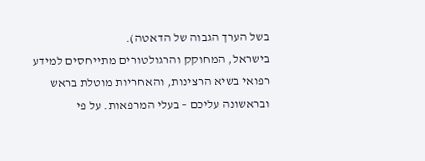בשל הערך הגבוה של הדאטה).
בישראל, המחוקק והרגולטורים מתייחסים למידע רפואי בשיא הרצינות, והאחריות מוטלת בראש ובראשונה עליכם – בעלי המרפאות. על פי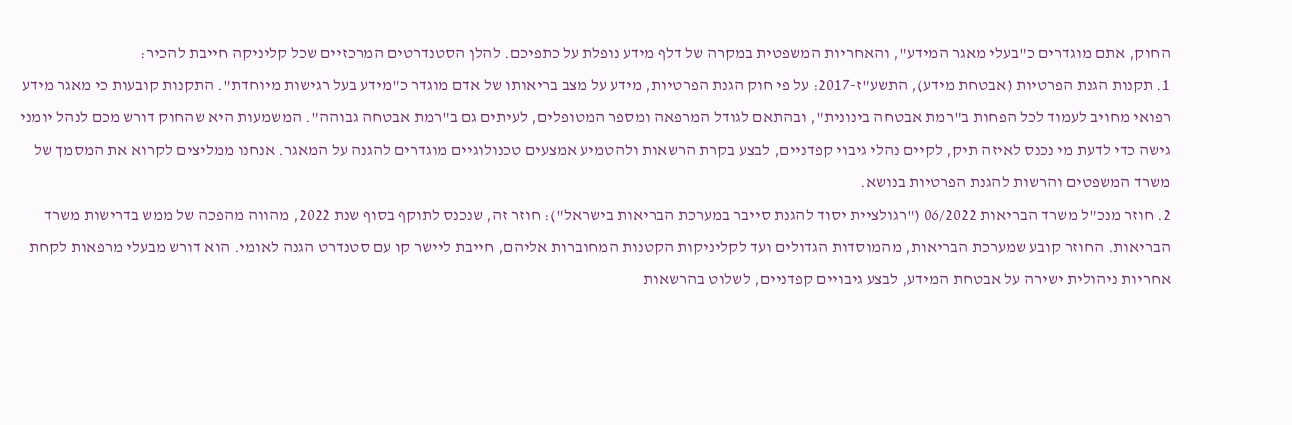החוק, אתם מוגדרים כ"בעלי מאגר המידע", והאחריות המשפטית במקרה של דלף מידע נופלת על כתפיכם. להלן הסטנדרטים המרכזיים שכל קליניקה חייבת להכיר:
1. תקנות הגנת הפרטיות (אבטחת מידע), התשע"ז-2017: על פי חוק הגנת הפרטיות, מידע על מצב בריאותו של אדם מוגדר כ"מידע בעל רגישות מיוחדת". התקנות קובעות כי מאגר מידע רפואי מחויב לעמוד לכל הפחות ב"רמת אבטחה בינונית", ובהתאם לגודל המרפאה ומספר המטופלים, לעיתים גם ב"רמת אבטחה גבוהה". המשמעות היא שהחוק דורש מכם לנהל יומני גישה כדי לדעת מי נכנס לאיזה תיק, לקיים נהלי גיבוי קפדניים, לבצע בקרת הרשאות ולהטמיע אמצעים טכנולוגיים מוגדרים להגנה על המאגר. אנחנו ממליצים לקרוא את המסמך של משרד המשפטים והרשות להגנת הפרטיות בנושא.
2. חוזר מנכ"ל משרד הבריאות 06/2022 ("רגולציית יסוד להגנת סייבר במערכת הבריאות בישראל"): חוזר זה, שנכנס לתוקף בסוף שנת 2022, מהווה מהפכה של ממש בדרישות משרד הבריאות. החוזר קובע שמערכת הבריאות, מהמוסדות הגדולים ועד לקליניקות הקטנות המחוברות אליהם, חייבת ליישר קו עם סטנדרט הגנה לאומי. הוא דורש מבעלי מרפאות לקחת אחריות ניהולית ישירה על אבטחת המידע, לבצע גיבויים קפדניים, לשלוט בהרשאות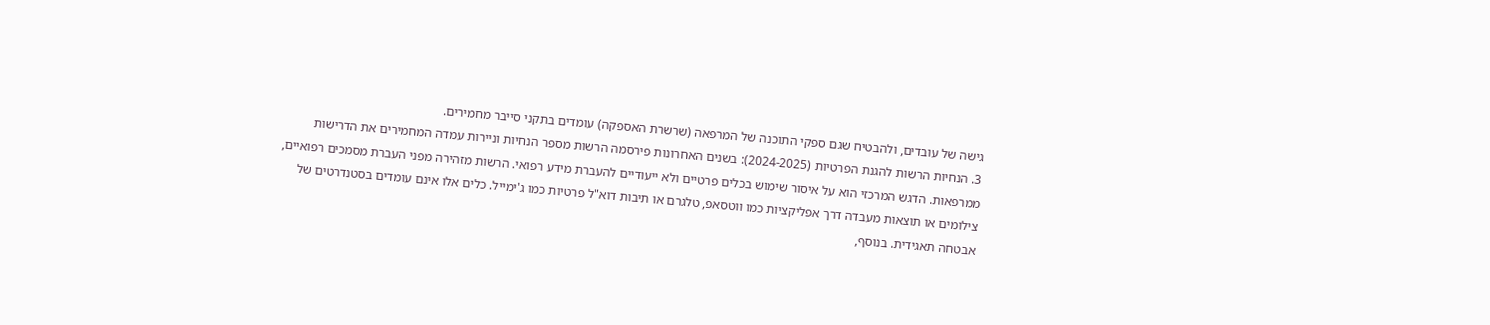גישה של עובדים, ולהבטיח שגם ספקי התוכנה של המרפאה (שרשרת האספקה) עומדים בתקני סייבר מחמירים.
3. הנחיות הרשות להגנת הפרטיות (2024-2025): בשנים האחרונות פירסמה הרשות מספר הנחיות וניירות עמדה המחמירים את הדרישות ממרפאות. הדגש המרכזי הוא על איסור שימוש בכלים פרטיים ולא ייעודיים להעברת מידע רפואי. הרשות מזהירה מפני העברת מסמכים רפואיים, צילומים או תוצאות מעבדה דרך אפליקציות כמו ווטסאפ, טלגרם או תיבות דוא"ל פרטיות כמו ג'ימייל. כלים אלו אינם עומדים בסטנדרטים של אבטחה תאגידית. בנוסף,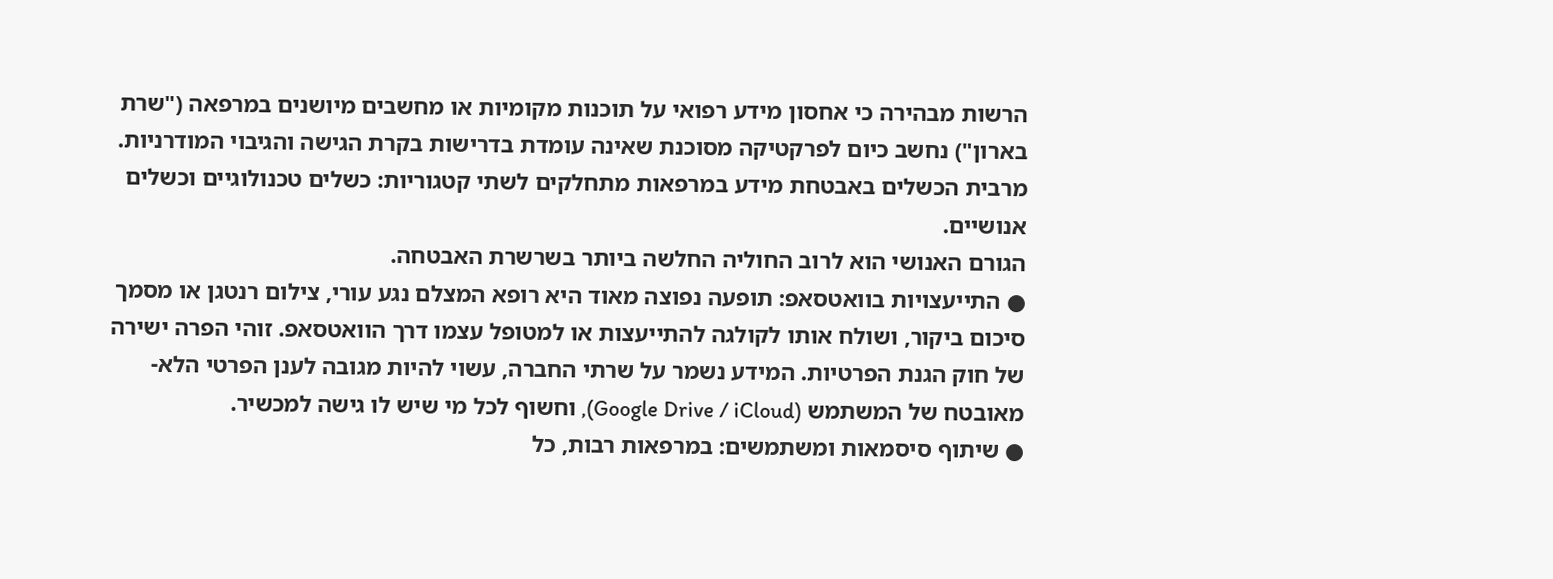הרשות מבהירה כי אחסון מידע רפואי על תוכנות מקומיות או מחשבים מיושנים במרפאה ("שרת בארון") נחשב כיום לפרקטיקה מסוכנת שאינה עומדת בדרישות בקרת הגישה והגיבוי המודרניות.
מרבית הכשלים באבטחת מידע במרפאות מתחלקים לשתי קטגוריות: כשלים טכנולוגיים וכשלים אנושיים.
הגורם האנושי הוא לרוב החוליה החלשה ביותר בשרשרת האבטחה.
● התייעצויות בוואטסאפ: תופעה נפוצה מאוד היא רופא המצלם נגע עורי, צילום רנטגן או מסמך סיכום ביקור, ושולח אותו לקולגה להתייעצות או למטופל עצמו דרך הוואטסאפ. זוהי הפרה ישירה של חוק הגנת הפרטיות. המידע נשמר על שרתי החברה, עשוי להיות מגובה לענן הפרטי הלא-מאובטח של המשתמש (Google Drive / iCloud), וחשוף לכל מי שיש לו גישה למכשיר.
● שיתוף סיסמאות ומשתמשים: במרפאות רבות, כל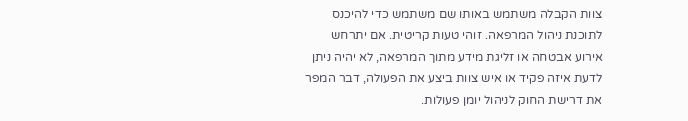צוות הקבלה משתמש באותו שם משתמש כדי להיכנס לתוכנת ניהול המרפאה. זוהי טעות קריטית. אם יתרחש אירוע אבטחה או זליגת מידע מתוך המרפאה, לא יהיה ניתן לדעת איזה פקיד או איש צוות ביצע את הפעולה, דבר המפר את דרישת החוק לניהול יומן פעולות.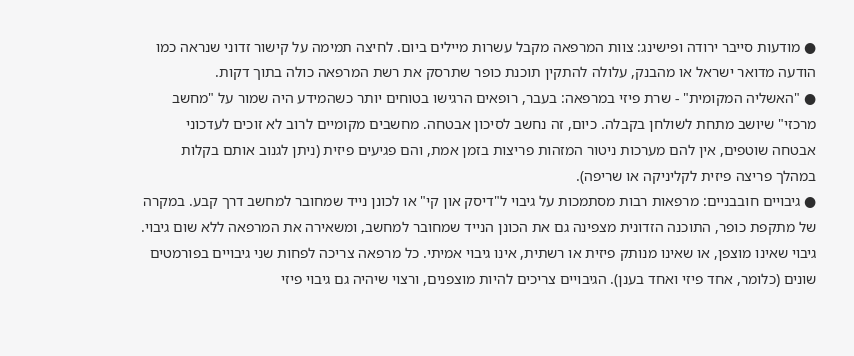● מודעות סייבר ירודה ופישינג: צוות המרפאה מקבל עשרות מיילים ביום. לחיצה תמימה על קישור זדוני שנראה כמו הודעה מדואר ישראל או מהבנק, עלולה להתקין תוכנת כופר שתרסק את רשת המרפאה כולה בתוך דקות.
● "האשליה המקומית" - שרת פיזי במרפאה: בעבר, רופאים הרגישו בטוחים יותר כשהמידע היה שמור על "מחשב מרכזי" שיושב מתחת לשולחן בקבלה. כיום, זה נחשב לסיכון אבטחה. מחשבים מקומיים לרוב לא זוכים לעדכוני אבטחה שוטפים, אין להם מערכות ניטור המזהות פריצות בזמן אמת, והם פגיעים פיזית (ניתן לגנוב אותם בקלות במהלך פריצה פיזית לקליניקה או שריפה).
● גיבויים חובבניים: מרפאות רבות מסתמכות על גיבוי ל"דיסק און קי" או לכונן נייד שמחובר למחשב דרך קבע. במקרה של מתקפת כופר, התוכנה הזדונית מצפינה גם את הכונן הנייד שמחובר למחשב, ומשאירה את המרפאה ללא שום גיבוי. גיבוי שאינו מוצפן, או שאינו מנותק פיזית או רשתית, אינו גיבוי אמיתי. כל מרפאה צריכה לפחות שני גיבויים בפורמטים שונים (כלומר, אחד פיזי ואחד בענן). הגיבויים צריכים להיות מוצפנים, ורצוי שיהיה גם גיבוי פיזי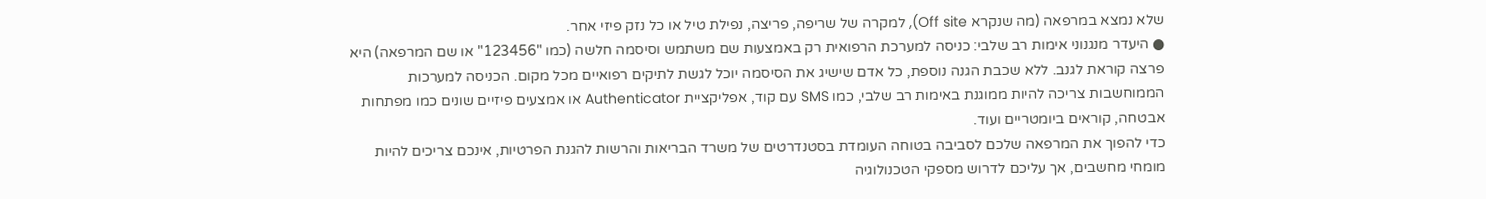שלא נמצא במרפאה (מה שנקרא Off site), למקרה של שריפה, פריצה, נפילת טיל או כל נזק פיזי אחר.
● היעדר מנגנוני אימות רב שלבי: כניסה למערכת הרפואית רק באמצעות שם משתמש וסיסמה חלשה (כמו "123456" או שם המרפאה) היא פרצה קוראת לגנב. ללא שכבת הגנה נוספת, כל אדם שישיג את הסיסמה יוכל לגשת לתיקים רפואיים מכל מקום. הכניסה למערכות הממוחשבות צריכה להיות ממוגנת באימות רב שלבי, כמו SMS עם קוד, אפליקציית Authenticator או אמצעים פיזיים שונים כמו מפתחות אבטחה, קוראים ביומטריים ועוד.
כדי להפוך את המרפאה שלכם לסביבה בטוחה העומדת בסטנדרטים של משרד הבריאות והרשות להגנת הפרטיות, אינכם צריכים להיות מומחי מחשבים, אך עליכם לדרוש מספקי הטכנולוגיה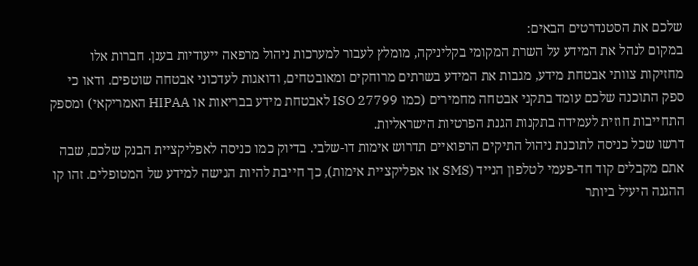שלכם את הסטנדרטים הבאים:
במקום לנהל את המידע על השרת המקומי בקליניקה, מומלץ לעבור למערכות ניהול מרפאה ייעודיות בענן. חברות אלו מחזיקות צוותי אבטחת מידע, מגבות את המידע בשרתים מרוחקים ומאובטחים, ודואגות לעדכוני אבטחה שוטפים. ודאו כי ספק התוכנה שלכם עומד בתקני אבטחה מחמירים (כמו ISO 27799 לאבטחת מידע בבריאות או HIPAA האמריקאי) ומספק התחייבות חוזית לעמידה בתקנות הגנת הפרטיות הישראליות.
דרשו שכל כניסה לתוכנת ניהול התיקים הרפואיים תדרוש אימות דו-שלבי. בדיוק כמו כניסה לאפליקציית הבנק שלכם, שבה אתם מקבלים קוד חד-פעמי לטלפון הנייד (SMS או אפליקציית אימות), כך חייבת להיות הגישה למידע של המטופלים. זהו קו ההגנה היעיל ביותר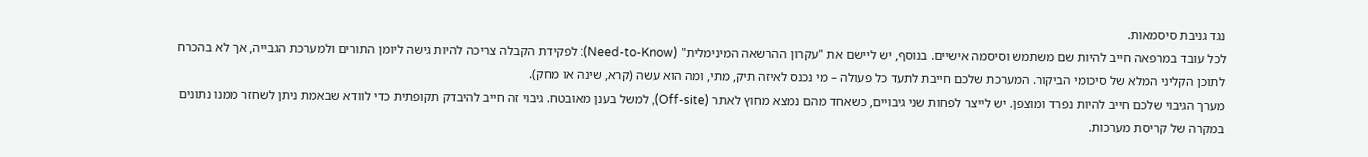נגד גניבת סיסמאות.
לכל עובד במרפאה חייב להיות שם משתמש וסיסמה אישיים. בנוסף, יש ליישם את "עקרון ההרשאה המינימלית" (Need-to-Know): לפקידת הקבלה צריכה להיות גישה ליומן התורים ולמערכת הגבייה, אך לא בהכרח לתוכן הקליני המלא של סיכומי הביקור. המערכת שלכם חייבת לתעד כל פעולה – מי נכנס לאיזה תיק, מתי, ומה הוא עשה (קרא, שינה או מחק).
מערך הגיבוי שלכם חייב להיות נפרד ומוצפן. יש לייצר לפחות שני גיבויים, כשאחד מהם נמצא מחוץ לאתר (Off-site), למשל בענן מאובטח. גיבוי זה חייב להיבדק תקופתית כדי לוודא שבאמת ניתן לשחזר ממנו נתונים במקרה של קריסת מערכות.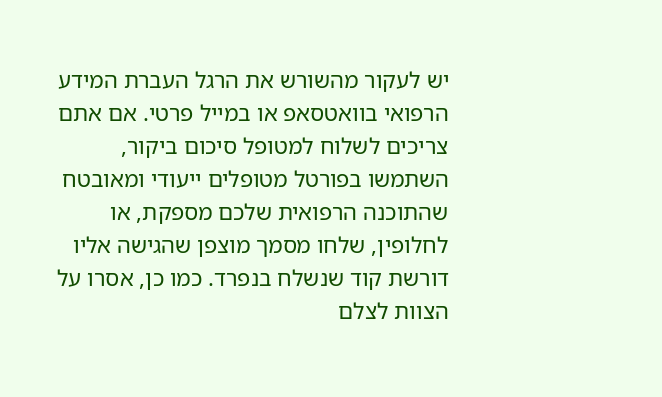יש לעקור מהשורש את הרגל העברת המידע הרפואי בוואטסאפ או במייל פרטי. אם אתם צריכים לשלוח למטופל סיכום ביקור, השתמשו בפורטל מטופלים ייעודי ומאובטח שהתוכנה הרפואית שלכם מספקת, או לחלופין, שלחו מסמך מוצפן שהגישה אליו דורשת קוד שנשלח בנפרד. כמו כן, אסרו על הצוות לצלם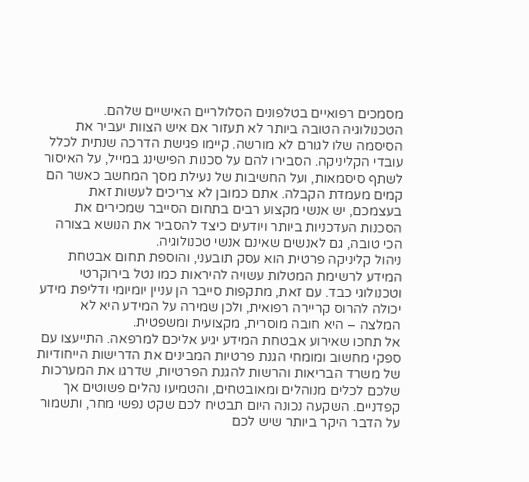מסמכים רפואיים בטלפונים הסלולריים האישיים שלהם.
הטכנולוגיה הטובה ביותר לא תעזור אם איש הצוות יעביר את הסיסמה שלו לגורם לא מורשה. קיימו פגישת הדרכה שנתית לכלל עובדי הקליניקה. הסבירו להם על סכנות הפישינג במייל, על האיסור לשתף סיסמאות, ועל החשיבות של נעילת מסך המחשב כאשר הם קמים מעמדת הקבלה. אתם כמובן לא צריכים לעשות זאת בעצמכם, יש אנשי מקצוע רבים בתחום הסייבר שמכירים את הסכנות העדכניות ביותר ויודעים כיצד להסביר את הנושא בצורה הכי טובה, גם לאנשים שאינם אנשי טכנולוגיה.
ניהול קליניקה פרטית הוא עסק תובעני, והוספת תחום אבטחת המידע לרשימת המטלות עשויה להיראות כמו נטל בירוקרטי וטכנולוגי כבד. עם זאת, מתקפות סייבר הן עניין יומיומי ודליפת מידע יכולה להרוס קריירה רפואית, ולכן שמירה על המידע היא לא המלצה – היא חובה מוסרית, מקצועית ומשפטית.
אל תחכו שאירוע אבטחת המידע יגיע אליכם למרפאה. התייעצו עם ספקי מחשוב ומומחי הגנת פרטיות המבינים את הדרישות הייחודיות של משרד הבריאות והרשות להגנת הפרטיות, שדרגו את המערכות שלכם לכלים מנוהלים ומאובטחים, והטמיעו נהלים פשוטים אך קפדניים. השקעה נכונה היום תבטיח לכם שקט נפשי מחר, ותשמור על הדבר היקר ביותר שיש לכם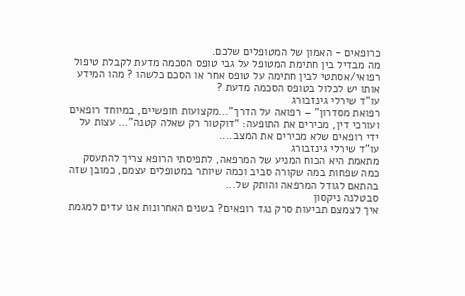כרופאים - האמון של המטופלים שלכם.
מה מבדיל בין חתימת המטופל על גבי טופס הסכמה מדעת לקבלת טיפול רפואי/אסתטי לבין חתימה על טופס אחר או הסכם כלשהו ? מהו המידע אותו יש לכלול בטופס הסכמה מדעת ?
עו"ד שירלי גינזבורג
רפואת מסדרון” – רפואה על הדרך”…מקצועות חופשיים, במיוחד רופאים ועורכי דין, מכירים את התופעה: “דוקטור רק שאלה קטנה”… עצות על ידי רופאים שלא מכירים את המצב....
עו"ד שירלי גינזבורג
מתאמת היא הכוח המניע של המרפאה, לתפיסתי הרופא צריך להתעסק כמה שפחות במה שקורה סביב וכמה שיותר במטופלים עצמם, כמובן שזה בהתאם לגודל המרפאה והותק של...
סבטלנה ניקסון
איך לצמצם תביעות סרק נגד רופאים? בשנים האחרונות אנו עדים למגמת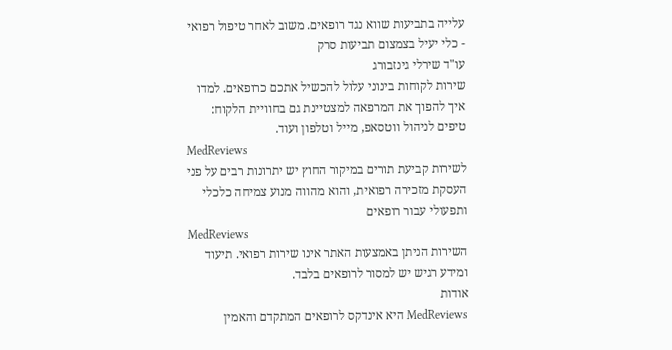עלייה בתביעות שווא נגד רופאים. משוב לאחר טיפול רפואי - כלי יעיל בצמצום תביעות סרק
עו"ד שירלי גינזבורג
שירות לקוחות בינוני עלול להכשיל אתכם כרופאים. למדו איך להפוך את המרפאה למצטיינת גם בחוויית הלקוח: טיפים לניהול ווטסאפ, מייל וטלפון ועוד.
MedReviews
לשירות קביעת תורים במיקור החוץ יש יתרונות רבים על פני העסקת מזכירה רפואית, והוא מהווה מנוע צמיחה כלכלי ותפעולי עבור רופאים
MedReviews
השירות הניתן באמצעות האתר אינו שירות רפואי. תיעוד ומידע רגיש יש למסור לרופאים בלבד.
אודות
MedReviews היא אינדקס לרופאים המתקדם והאמין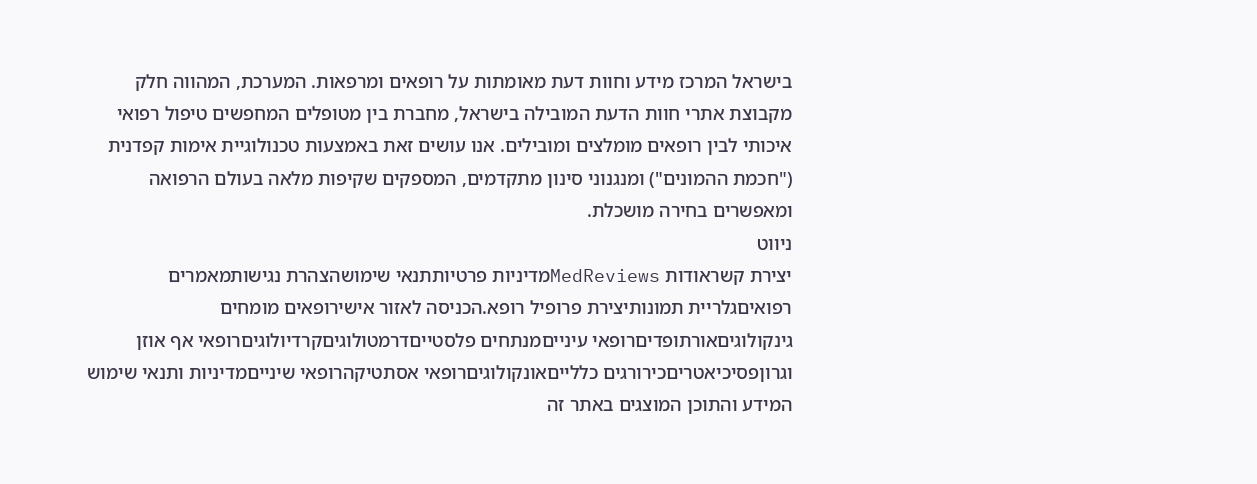בישראל המרכז מידע וחוות דעת מאומתות על רופאים ומרפאות. המערכת, המהווה חלק מקבוצת אתרי חוות הדעת המובילה בישראל, מחברת בין מטופלים המחפשים טיפול רפואי איכותי לבין רופאים מומלצים ומובילים. אנו עושים זאת באמצעות טכנולוגיית אימות קפדנית ("חכמת ההמונים") ומנגנוני סינון מתקדמים, המספקים שקיפות מלאה בעולם הרפואה ומאפשרים בחירה מושכלת.
ניווט
יצירת קשראודות MedReviewsמדיניות פרטיותתנאי שימושהצהרת נגישותמאמרים רפואיםגלריית תמונותיצירת פרופיל רופא.הכניסה לאזור אישירופאים מומחים
גינקולוגיםאורתופדיםרופאי עינייםמנתחים פלסטייםדרמטולוגיםקרדיולוגיםרופאי אף אוזן וגרוןפסיכיאטריםכירורגים כללייםאונקולוגיםרופאי אסתטיקהרופאי שינייםמדיניות ותנאי שימוש
המידע והתוכן המוצגים באתר זה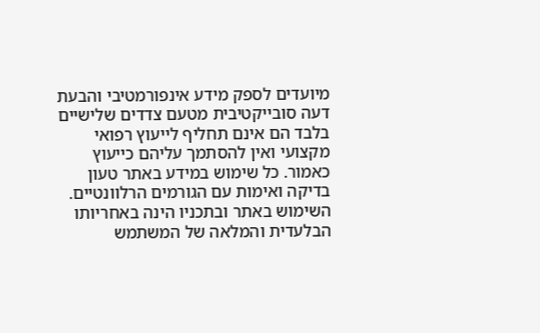מיועדים לספק מידע אינפורמטיבי והבעת דעה סובייקטיבית מטעם צדדים שלישיים בלבד הם אינם תחליף לייעוץ רפואי מקצועי ואין להסתמך עליהם כייעוץ כאמור. כל שימוש במידע באתר טעון בדיקה ואימות עם הגורמים הרלוונטיים. השימוש באתר ובתכניו הינה באחריותו הבלעדית והמלאה של המשתמש